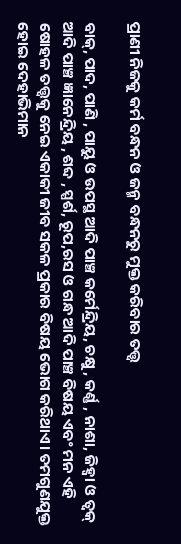ପ୍ରାଣୀ ନିଜକୁ କର୍ମ ବନ୍ଧନ ଓ ଜନ୍ମ ବନ୍ଧନରୁ ମୁକ୍ତ କରିବାର ତତ୍ତ୍ଵ

ବାକ୍, ପାଦ, ପାଣି , ପାୟୁ ଓ ଉପସ୍ଥ ଆଦି ପାଞ୍ଚ କର୍ମେନ୍ଦ୍ରିୟ, ଚକ୍ଷୁ , କର୍ଣ୍ଣ , ନାଶା, ଜିହ୍ୱା ଓ ତ୍ଵକ୍ ଆଦି ପାଞ୍ଚ ଜ୍ଞାନେନ୍ଦ୍ରିୟ , ଶବ୍ଦ , ସ୍ପର୍ଶ, ରୂପ,ରସ ଓ ଗନ୍ଧ ଆଦି ପାଞ୍ଚ ବିଷୟ ଏବଂ ମନ ଏହି ଷୋହଳ ତତ୍ତ୍ଵକୁ ନେଇ ଏକାକୀ ଜୀବ ସକଳ ପ୍ରକାର ବିଷୟ ଭୋଗ କରିଥାଏ। ତମଗୁଣଯୁକ୍ତ ହୋଇ ଦେହାଭିମାନ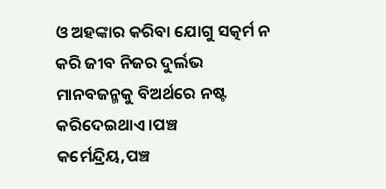ଓ ଅହଙ୍କାର କରିବା ଯୋଗୁ ସତ୍କର୍ମ ନ କରି ଜୀବ ନିଜର ଦୁର୍ଲଭ ମାନବଜନ୍ମକୁ ବିଅର୍ଥରେ ନଷ୍ଟ କରିଦେଇଥାଏ।ପଞ୍ଚ କର୍ମେନ୍ଦ୍ରିୟ,ପଞ୍ଚ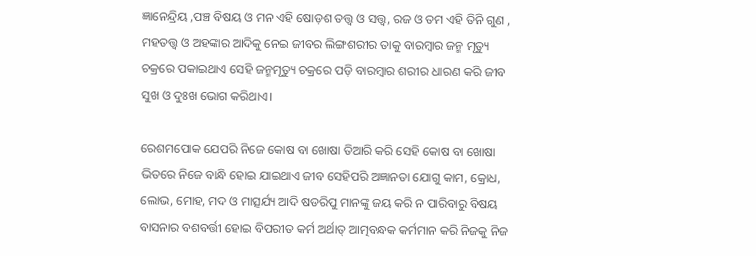ଜ୍ଞାନେନ୍ଦ୍ରିୟ ,ପଞ୍ଚ ବିଷୟ ଓ ମନ ଏହି ଷୋଡ଼ଶ ତତ୍ତ୍ଵ ଓ ସତ୍ତ୍ଵ, ରଜ ଓ ତମ ଏହି ତିନି ଗୁଣ , ମହତତ୍ତ୍ଵ ଓ ଅହଙ୍କାର ଆଦିକୁ ନେଇ ଜୀବର ଲିଙ୍ଗଶରୀର ତାକୁ ବାରମ୍ବାର ଜନ୍ମ ମୃତ୍ୟୁ ଚକ୍ରରେ ପକାଇଥାଏ ସେହି ଜନ୍ମମୃତ୍ୟୁ ଚକ୍ରରେ ପଡ଼ି ବାରମ୍ବାର ଶରୀର ଧାରଣ କରି ଜୀବ ସୁଖ ଓ ଦୁଃଖ ଭୋଗ କରିଥାଏ।

ରେଶମପୋକ ଯେପରି ନିଜେ କୋଷ ବା ଖୋଷା ତିଆରି କରି ସେହି କୋଷ ବା ଖୋଷା ଭିତରେ ନିଜେ ବାନ୍ଧି ହୋଇ ଯାଇଥାଏ ଜୀବ ସେହିପରି ଅଜ୍ଞାନତା ଯୋଗୁ କାମ, କ୍ରୋଧ, ଲୋଭ, ମୋହ, ମଦ ଓ ମାତ୍ସର୍ଯ୍ୟ ଆଦି ଷଡରିପୁ ମାନଙ୍କୁ ଜୟ କରି ନ ପାରିବାରୁ ବିଷୟ ବାସନାର ବଶବର୍ତ୍ତୀ ହୋଇ ବିପରୀତ କର୍ମ ଅର୍ଥାତ୍ ଆତ୍ମବନ୍ଧକ କର୍ମମାନ କରି ନିଜକୁ ନିଜ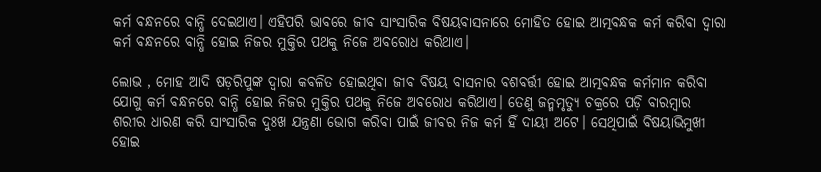କର୍ମ ବନ୍ଧନରେ ବାନ୍ଧି ଦେଇଥାଏ। ଏହିପରି ଭାବରେ ଜୀବ ସାଂସାରିକ ବିଷୟବାସନାରେ ମୋହିତ ହୋଇ ଆତ୍ମବନ୍ଧକ କର୍ମ କରିବା ଦ୍ଵାରା କର୍ମ ବନ୍ଧନରେ ବାନ୍ଧି ହୋଇ ନିଜର ମୁକ୍ତିର ପଥକୁ ନିଜେ ଅବରୋଧ କରିଥାଏ।

ଲୋଭ , ମୋହ ଆଦି ଷଡ଼ରିପୁଙ୍କ ଦ୍ଵାରା କବଳିତ ହୋଇଥିବା ଜୀବ ବିଷୟ ବାସନାର ବଶବର୍ତ୍ତୀ ହୋଇ ଆତ୍ମବନ୍ଧକ କର୍ମମାନ କରିବା ଯୋଗୁ କର୍ମ ବନ୍ଧନରେ ବାନ୍ଧି ହୋଇ ନିଜର ମୁକ୍ତିର ପଥକୁ ନିଜେ ଅବରୋଧ କରିଥାଏ। ତେଣୁ ଜନ୍ମମୃତ୍ୟୁ ଚକ୍ରରେ ପଡ଼ି ବାରମ୍ବାର ଶରୀର ଧାରଣ କରି ସାଂସାରିକ ଦୁଃଖ ଯନ୍ତ୍ରଣା ଭୋଗ କରିବା ପାଇଁ ଜୀବର ନିଜ କର୍ମ ହିଁ ଦାୟୀ ଅଟେ। ସେଥିପାଇଁ ବିଷୟାଭିମୁଖୀ ହୋଇ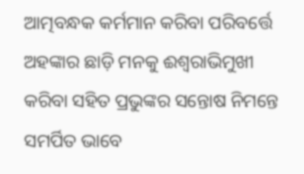ଆତ୍ମବନ୍ଧକ କର୍ମମାନ କରିବା ପରିବର୍ତ୍ତେ ଅହଙ୍କାର ଛାଡ଼ି ମନକୁ ଈଶ୍ଵରାଭିମୁଖୀ କରିବା ସହିତ ପ୍ରଭୁଙ୍କର ସନ୍ତୋଷ ନିମନ୍ତେ ସମର୍ପିତ ଭାବେ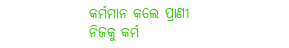କର୍ମମାନ କଲେ ପ୍ରାଣୀ ନିଜକୁ କର୍ମ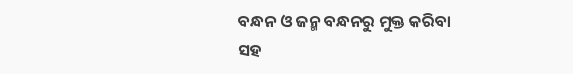ବନ୍ଧନ ଓ ଜନ୍ମ ବନ୍ଧନରୁ ମୁକ୍ତ କରିବା ସହ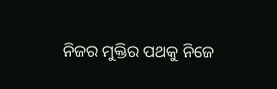ନିଜର ମୁକ୍ତିର ପଥକୁ ନିଜେ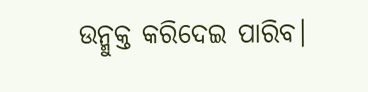ଉନ୍ମୁକ୍ତ କରିଦେଇ ପାରିବ।